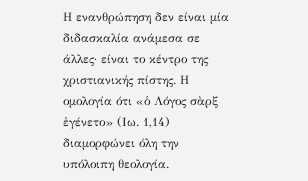Η ενανθρώπηση δεν είναι μία διδασκαλία ανάμεσα σε άλλες· είναι το κέντρο της χριστιανικής πίστης. Η ομολογία ότι «ὁ Λόγος σὰρξ ἐγένετο» (Ιω. 1,14) διαμορφώνει όλη την υπόλοιπη θεολογία.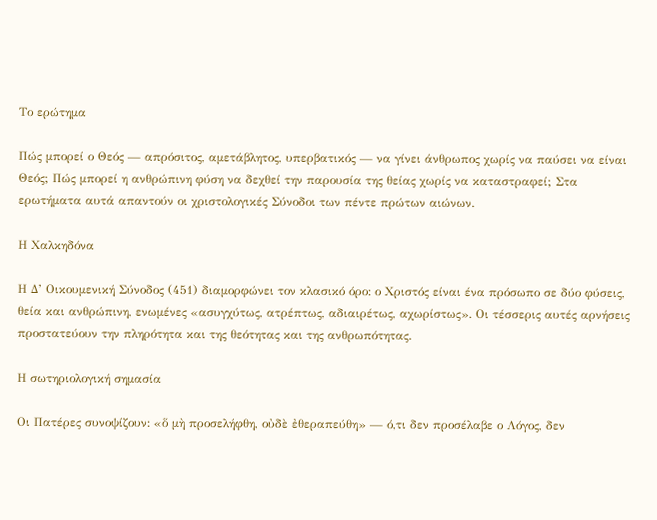Το ερώτημα

Πώς μπορεί ο Θεός — απρόσιτος, αμετάβλητος, υπερβατικός — να γίνει άνθρωπος χωρίς να παύσει να είναι Θεός; Πώς μπορεί η ανθρώπινη φύση να δεχθεί την παρουσία της θείας χωρίς να καταστραφεί; Στα ερωτήματα αυτά απαντούν οι χριστολογικές Σύνοδοι των πέντε πρώτων αιώνων.

Η Χαλκηδόνα

Η Δ’ Οικουμενική Σύνοδος (451) διαμορφώνει τον κλασικό όρο: ο Χριστός είναι ένα πρόσωπο σε δύο φύσεις, θεία και ανθρώπινη, ενωμένες «ασυγχύτως, ατρέπτως, αδιαιρέτως, αχωρίστως». Οι τέσσερις αυτές αρνήσεις προστατεύουν την πληρότητα και της θεότητας και της ανθρωπότητας.

Η σωτηριολογική σημασία

Οι Πατέρες συνοψίζουν: «ὅ μὴ προσελήφθη, οὐδὲ ἐθεραπεύθη» — ό,τι δεν προσέλαβε ο Λόγος, δεν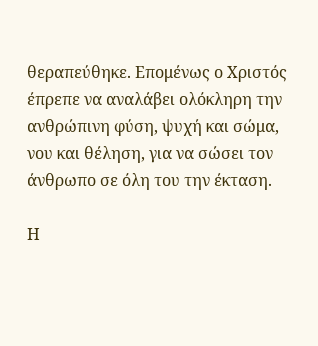θεραπεύθηκε. Επομένως ο Χριστός έπρεπε να αναλάβει ολόκληρη την ανθρώπινη φύση, ψυχή και σώμα, νου και θέληση, για να σώσει τον άνθρωπο σε όλη του την έκταση.

Η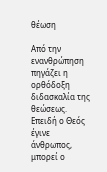θέωση

Από την ενανθρώπηση πηγάζει η ορθόδοξη διδασκαλία της θεώσεως. Επειδή ο Θεός έγινε άνθρωπος, μπορεί ο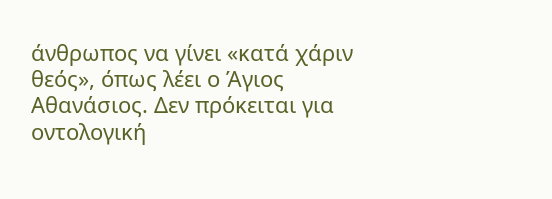άνθρωπος να γίνει «κατά χάριν θεός», όπως λέει ο Άγιος Αθανάσιος. Δεν πρόκειται για οντολογική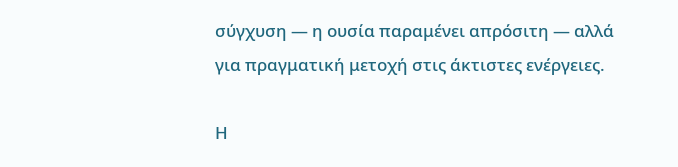σύγχυση — η ουσία παραμένει απρόσιτη — αλλά για πραγματική μετοχή στις άκτιστες ενέργειες.

Η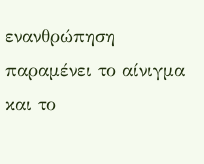ενανθρώπηση παραμένει το αίνιγμα και το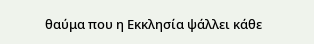θαύμα που η Εκκλησία ψάλλει κάθε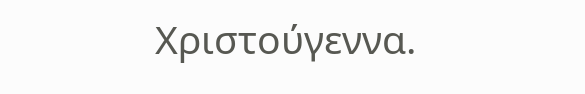Χριστούγεννα.